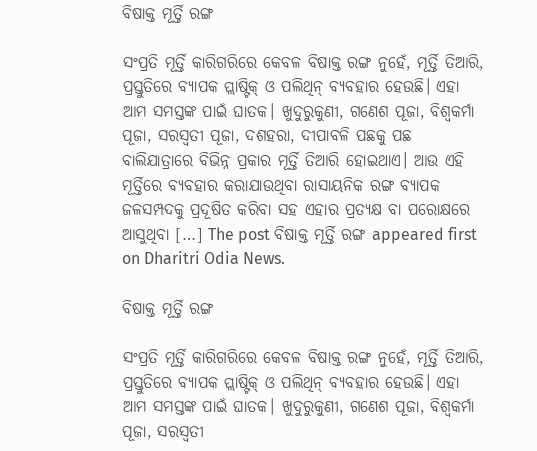ବିଷାକ୍ତ ମୂର୍ତ୍ତି ରଙ୍ଗ

ସଂପ୍ରତି ମୂର୍ତ୍ତି କାରିଗରିରେ କେବଳ ବିଷାକ୍ତ ରଙ୍ଗ ନୁହେଁ, ମୂର୍ତ୍ତି ତିଆରି, ପ୍ରସ୍ତୁତିରେ ବ୍ୟାପକ ପ୍ଲାଷ୍ଟିକ୍‌ ଓ ପଲିଥିନ୍‌ ବ୍ୟବହାର ହେଉଛି। ଏହା ଆମ ସମସ୍ତଙ୍କ ପାଇଁ ଘାତକ। ଖୁଦୁରୁକୁଣୀ, ଗଣେଶ ପୂଜା, ବିଶ୍ୱକର୍ମା ପୂଜା, ସରସ୍ବତୀ ପୂଜା, ଦଶହରା, ଦୀପାବଳି ପଛକୁ ପଛ ବାଲିଯାତ୍ରାରେ ବିଭିନ୍ନ ପ୍ରକାର ମୂର୍ତ୍ତି ତିଆରି ହୋଇଥାଏ। ଆଉ ଏହି ମୂର୍ତ୍ତିରେ ବ୍ୟବହାର କରାଯାଉଥିବା ରାସାୟନିକ ରଙ୍ଗ ବ୍ୟାପକ ଜଳସମ୍ପଦକୁ ପ୍ରଦୂଷିତ କରିବା ସହ ଏହାର ପ୍ରତ୍ୟକ୍ଷ ବା ପରୋକ୍ଷରେ ଆସୁଥିବା […] The post ବିଷାକ୍ତ ମୂର୍ତ୍ତି ରଙ୍ଗ appeared first on Dharitri Odia News.

ବିଷାକ୍ତ ମୂର୍ତ୍ତି ରଙ୍ଗ

ସଂପ୍ରତି ମୂର୍ତ୍ତି କାରିଗରିରେ କେବଳ ବିଷାକ୍ତ ରଙ୍ଗ ନୁହେଁ, ମୂର୍ତ୍ତି ତିଆରି, ପ୍ରସ୍ତୁତିରେ ବ୍ୟାପକ ପ୍ଲାଷ୍ଟିକ୍‌ ଓ ପଲିଥିନ୍‌ ବ୍ୟବହାର ହେଉଛି। ଏହା ଆମ ସମସ୍ତଙ୍କ ପାଇଁ ଘାତକ। ଖୁଦୁରୁକୁଣୀ, ଗଣେଶ ପୂଜା, ବିଶ୍ୱକର୍ମା ପୂଜା, ସରସ୍ବତୀ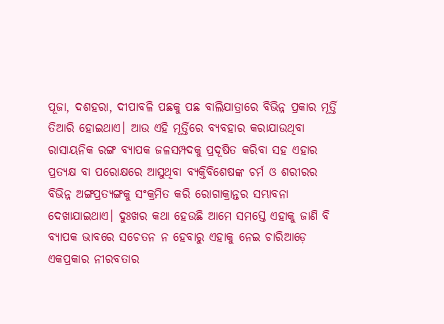ପୂଜା, ଦଶହରା, ଦୀପାବଳି ପଛକୁ ପଛ ବାଲିଯାତ୍ରାରେ ବିଭିନ୍ନ ପ୍ରକାର ମୂର୍ତ୍ତି ତିଆରି ହୋଇଥାଏ। ଆଉ ଏହି ମୂର୍ତ୍ତିରେ ବ୍ୟବହାର କରାଯାଉଥିବା ରାସାୟନିକ ରଙ୍ଗ ବ୍ୟାପକ ଜଳସମ୍ପଦକୁ ପ୍ରଦୂଷିତ କରିବା ସହ ଏହାର ପ୍ରତ୍ୟକ୍ଷ ବା ପରୋକ୍ଷରେ ଆସୁଥିବା ବ୍ୟକ୍ତିବିଶେଷଙ୍କ ଚର୍ମ ଓ ଶରୀରର ବିଭିନ୍ନ ଅଙ୍ଗପ୍ରତ୍ୟଙ୍ଗକୁ ସଂକ୍ରମିତ କରି ରୋଗାକ୍ରାନ୍ତର ସମ୍ଭାବନା ଦେଖାଯାଇଥାଏ। ଦୁଃଖର କଥା ହେଉଛି ଆମେ ସମସ୍ତେ ଏହାକୁ ଜାଣି ବି ବ୍ୟାପକ ଭାବରେ ସଚେତନ ନ ହେବାରୁ ଏହାକୁ ନେଇ ଚାରିଆଡ଼େ ଏକପ୍ରକାର ନୀରବତାର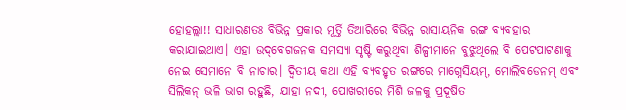ହୋହଲ୍ଲା!! ସାଧାରଣତଃ ବିଭିନ୍ନ ପ୍ରକାର ମୂର୍ତ୍ତି ତିଆରିରେ ବିଭିନ୍ନ ରାସାୟନିକ ରଙ୍ଗ ବ୍ୟବହାର କରାଯାଇଥାଏ। ଏହା ଉଦ୍‌ବେଗଜନକ ସମସ୍ୟା ସୃଷ୍ଟି କରୁଥିବା ଶିଳ୍ପୀମାନେ ବୁଝୁଥିଲେ ବି ପେଟପାଟଣାକୁ ନେଇ ସେମାନେ ବି ନାଚାର। ଦ୍ୱିତୀୟ କଥା ଏହି ବ୍ୟବହୃତ ରଙ୍ଗରେ ମାଗ୍ନେସିୟମ୍‌, ମୋଲିବଡେନମ୍‌ ଏବଂ ସିଲିକନ୍‌ ଭଳି ଭାଗ ରହୁଛି, ଯାହା ନଦୀ, ପୋଖରୀରେ ମିଶି ଜଳକୁ ପ୍ରଦୂଷିତ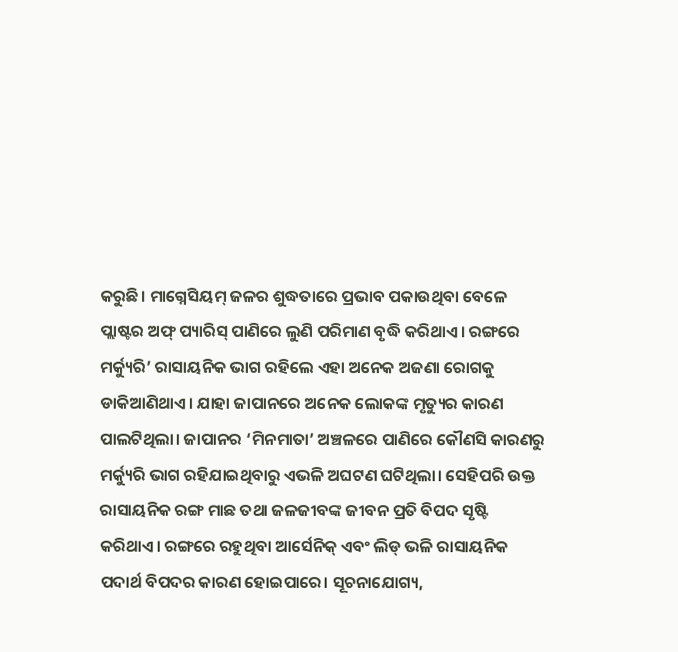କରୁଛି। ମାଗ୍ନେସିୟମ୍‌ ଜଳର ଶୁଦ୍ଧତାରେ ପ୍ରଭାବ ପକାଉଥିବା ବେଳେ ପ୍ଲାଷ୍ଟର ଅଫ୍‌ ପ୍ୟାରିସ୍‌ ପାଣିରେ ଲୁଣି ପରିମାଣ ବୃଦ୍ଧି କରିଥାଏ। ରଙ୍ଗରେ ମର୍କ୍ୟୁରି’ ରାସାୟନିକ ଭାଗ ରହିଲେ ଏହା ଅନେକ ଅଜଣା ରୋଗକୁ ଡାକିଆଣିଥାଏ। ଯାହା ଜାପାନରେ ଅନେକ ଲୋକଙ୍କ ମୃତ୍ୟୁର କାରଣ ପାଲଟିଥିଲା। ଜାପାନର ‘ମିନମାତା’ ଅଞ୍ଚଳରେ ପାଣିରେ କୌଣସି କାରଣରୁ ମର୍କ୍ୟୁରି ଭାଗ ରହିଯାଇଥିବାରୁ ଏଭଳି ଅଘଟଣ ଘଟିଥିଲା। ସେହିପରି ଉକ୍ତ ରାସାୟନିକ ରଙ୍ଗ ମାଛ ତଥା ଜଳଜୀବଙ୍କ ଜୀବନ ପ୍ରତି ବିପଦ ସୃଷ୍ଟି କରିଥାଏ। ରଙ୍ଗରେ ରହୁଥିବା ଆର୍ସେନିକ୍‌ ଏବଂ ଲିଡ୍‌ ଭଳି ରାସାୟନିକ ପଦାର୍ଥ ବିପଦର କାରଣ ହୋଇପାରେ। ସୂଚନାଯୋଗ୍ୟ,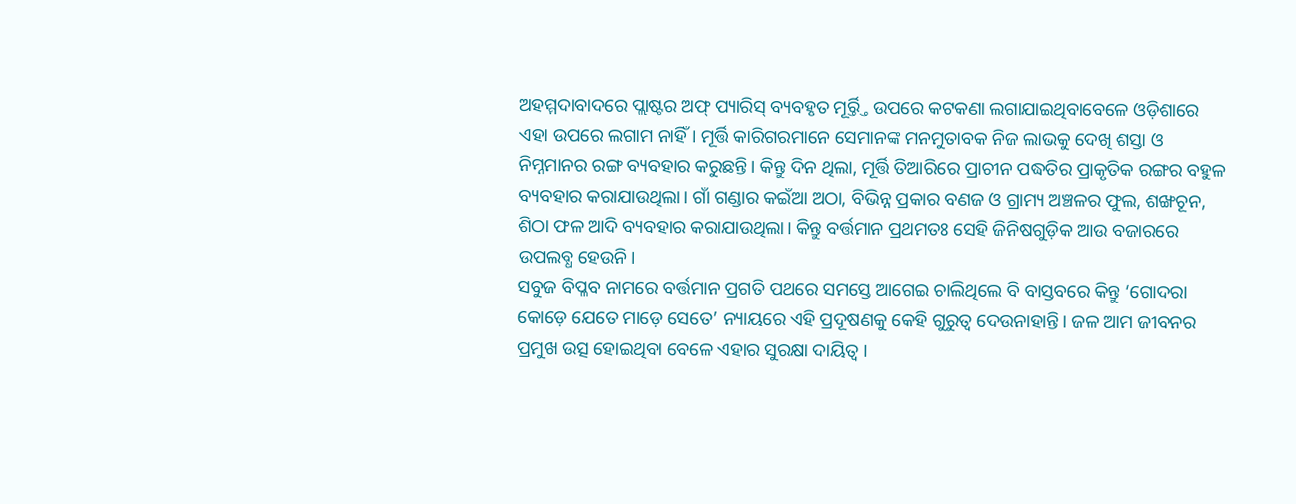ଅହମ୍ମଦାବାଦରେ ପ୍ଲାଷ୍ଟର ଅଫ୍‌ ପ୍ୟାରିସ୍‌ ବ୍ୟବହୃତ ମୂର୍ର୍ତ୍ତି ଉପରେ କଟକଣା ଲଗାଯାଇଥିବାବେଳେ ଓଡ଼ିଶାରେ ଏହା ଉପରେ ଲଗାମ ନାହିଁ। ମୂର୍ତ୍ତି କାରିଗରମାନେ ସେମାନଙ୍କ ମନମୁତାବକ ନିଜ ଲାଭକୁ ଦେଖି ଶସ୍ତା ଓ ନିମ୍ନମାନର ରଙ୍ଗ ବ୍ୟବହାର କରୁଛନ୍ତି। କିନ୍ତୁ ଦିନ ଥିଲା, ମୂର୍ତ୍ତି ତିଆରିରେ ପ୍ରାଚୀନ ପଦ୍ଧତିର ପ୍ରାକୃତିକ ରଙ୍ଗର ବହୁଳ ବ୍ୟବହାର କରାଯାଉଥିଲା। ଗାଁ ଗଣ୍ଡାର କଇଁଆ ଅଠା, ବିଭିନ୍ନ ପ୍ରକାର ବଣଜ ଓ ଗ୍ରାମ୍ୟ ଅଞ୍ଚଳର ଫୁଲ, ଶଙ୍ଖଚୂନ, ଶିଠା ଫଳ ଆଦି ବ୍ୟବହାର କରାଯାଉଥିଲା। କିନ୍ତୁ ବର୍ତ୍ତମାନ ପ୍ରଥମତଃ ସେହି ଜିନିଷଗୁଡ଼ିକ ଆଉ ବଜାରରେ ଉପଲବ୍ଧ ହେଉନି।
ସବୁଜ ବିପ୍ଳବ ନାମରେ ବର୍ତ୍ତମାନ ପ୍ରଗତି ପଥରେ ସମସ୍ତେ ଆଗେଇ ଚାଲିଥିଲେ ବି ବାସ୍ତବରେ କିନ୍ତୁ ‘ଗୋଦରା କୋଡ଼େ ଯେତେ ମାଡ଼େ ସେତେ’ ନ୍ୟାୟରେ ଏହି ପ୍ରଦୂଷଣକୁ କେହି ଗୁରୁତ୍ୱ ଦେଉନାହାନ୍ତି। ଜଳ ଆମ ଜୀବନର ପ୍ରମୁଖ ଉତ୍ସ ହୋଇଥିବା ବେଳେ ଏହାର ସୁରକ୍ଷା ଦାୟିତ୍ୱ ।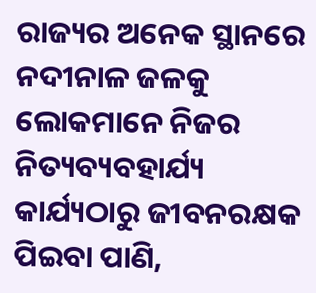ରାଜ୍ୟର ଅନେକ ସ୍ଥାନରେ ନଦୀନାଳ ଜଳକୁ ଲୋକମାନେ ନିଜର ନିତ୍ୟବ୍ୟବହାର୍ଯ୍ୟ କାର୍ଯ୍ୟଠାରୁ ଜୀବନରକ୍ଷକ ପିଇବା ପାଣି,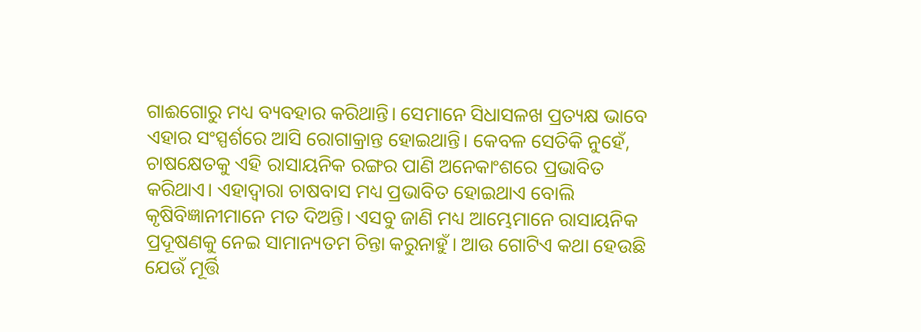ଗାଈଗୋରୁ ମଧ୍ୟ ବ୍ୟବହାର କରିଥାନ୍ତି। ସେମାନେ ସିଧାସଳଖ ପ୍ରତ୍ୟକ୍ଷ ଭାବେ ଏହାର ସଂସ୍ପର୍ଶରେ ଆସି ରୋଗାକ୍ରାନ୍ତ ହୋଇଥାନ୍ତି। କେବଳ ସେତିକି ନୁହେଁ, ଚାଷକ୍ଷେତକୁ ଏହି ରାସାୟନିକ ରଙ୍ଗର ପାଣି ଅନେକାଂଶରେ ପ୍ରଭାବିତ କରିଥାଏ। ଏହାଦ୍ୱାରା ଚାଷବାସ ମଧ୍ୟ ପ୍ରଭାବିତ ହୋଇଥାଏ ବୋଲି କୃଷିବିଜ୍ଞାନୀମାନେ ମତ ଦିଅନ୍ତି। ଏସବୁ ଜାଣି ମଧ୍ୟ ଆମ୍ଭେମାନେ ରାସାୟନିକ ପ୍ରଦୂଷଣକୁ ନେଇ ସାମାନ୍ୟତମ ଚିନ୍ତା କରୁନାହୁଁ। ଆଉ ଗୋଟିଏ କଥା ହେଉଛି ଯେଉଁ ମୂର୍ତ୍ତି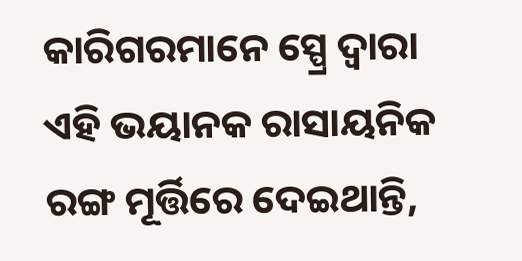କାରିଗରମାନେ ସ୍ପ୍ରେ ଦ୍ୱାରା ଏହି ଭୟାନକ ରାସାୟନିକ ରଙ୍ଗ ମୂର୍ତ୍ତିରେ ଦେଇଥାନ୍ତି,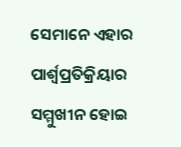ସେମାନେ ଏହାର ପାର୍ଶ୍ୱପ୍ରତିକ୍ରିୟାର ସମ୍ମୁଖୀନ ହୋଇ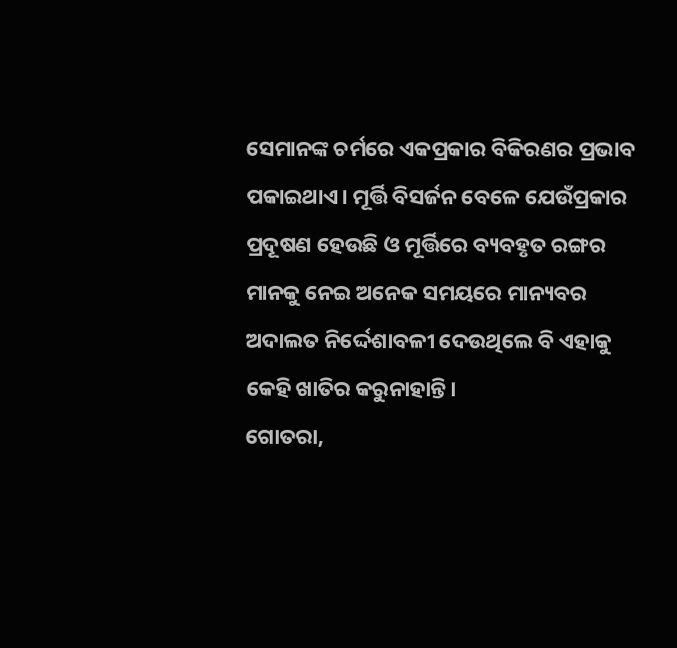ସେମାନଙ୍କ ଚର୍ମରେ ଏକପ୍ରକାର ବିକିରଣର ପ୍ରଭାବ ପକାଇଥାଏ। ମୂର୍ତ୍ତି ବିସର୍ଜନ ବେଳେ ଯେଉଁପ୍ରକାର ପ୍ରଦୂଷଣ ହେଉଛି ଓ ମୂର୍ତ୍ତିରେ ବ୍ୟବହୃତ ରଙ୍ଗର ମାନକୁ ନେଇ ଅନେକ ସମୟରେ ମାନ୍ୟବର ଅଦାଲତ ନିର୍ଦ୍ଦେଶାବଳୀ ଦେଉଥିଲେ ବି ଏହାକୁ କେହି ଖାତିର କରୁନାହାନ୍ତି।
ଗୋତରା,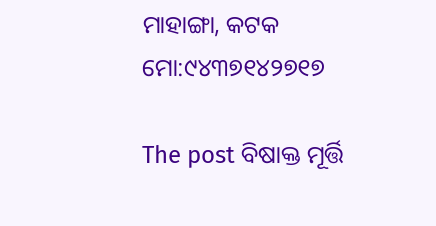ମାହାଙ୍ଗା, କଟକ
ମୋ:୯୪୩୭୧୪୨୭୧୭

The post ବିଷାକ୍ତ ମୂର୍ତ୍ତି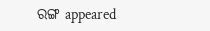ରଙ୍ଗ appeared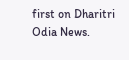first on Dharitri Odia News.